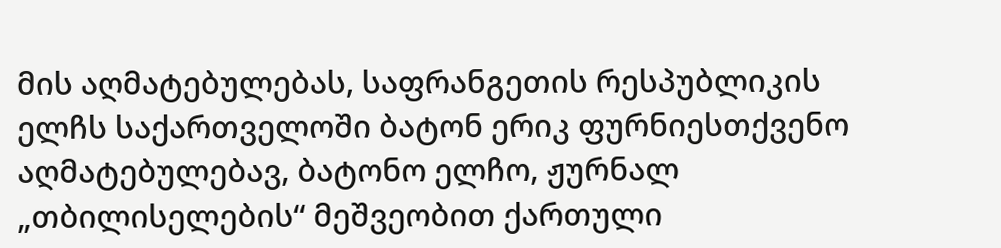მის აღმატებულებას, საფრანგეთის რესპუბლიკის ელჩს საქართველოში ბატონ ერიკ ფურნიესთქვენო აღმატებულებავ, ბატონო ელჩო, ჟურნალ „თბილისელების“ მეშვეობით ქართული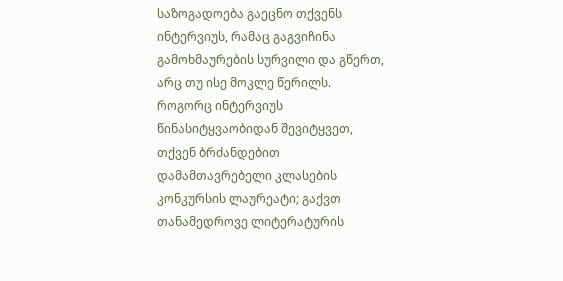საზოგადოება გაეცნო თქვენს ინტერვიუს, რამაც გაგვიჩინა გამოხმაურების სურვილი და გწერთ, არც თუ ისე მოკლე წერილს.
როგორც ინტერვიუს წინასიტყვაობიდან შევიტყვეთ, თქვენ ბრძანდებით დამამთავრებელი კლასების კონკურსის ლაურეატი; გაქვთ თანამედროვე ლიტერატურის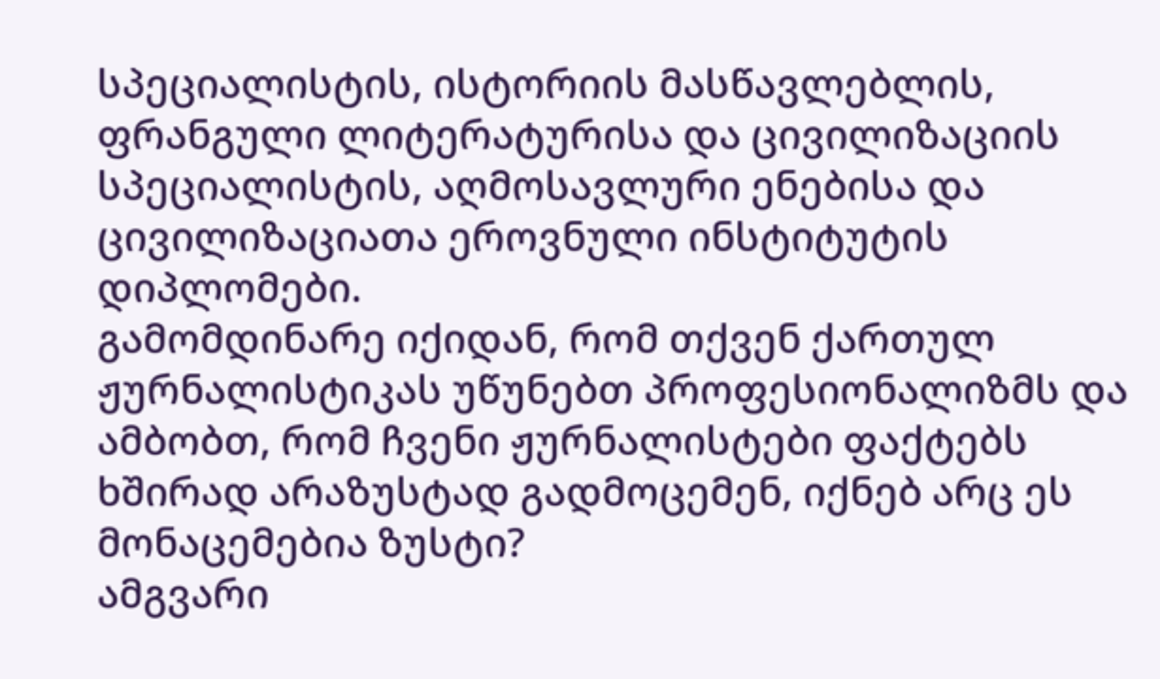სპეციალისტის, ისტორიის მასწავლებლის, ფრანგული ლიტერატურისა და ცივილიზაციის სპეციალისტის, აღმოსავლური ენებისა და ცივილიზაციათა ეროვნული ინსტიტუტის დიპლომები.
გამომდინარე იქიდან, რომ თქვენ ქართულ ჟურნალისტიკას უწუნებთ პროფესიონალიზმს და ამბობთ, რომ ჩვენი ჟურნალისტები ფაქტებს ხშირად არაზუსტად გადმოცემენ, იქნებ არც ეს მონაცემებია ზუსტი?
ამგვარი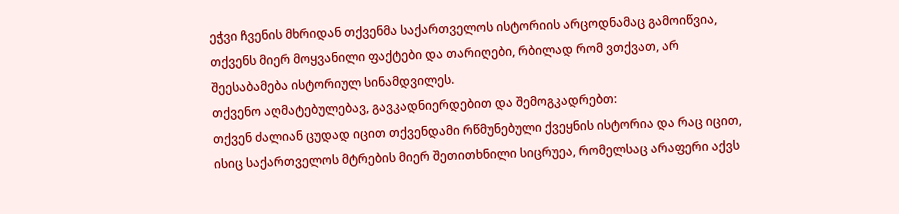ეჭვი ჩვენის მხრიდან თქვენმა საქართველოს ისტორიის არცოდნამაც გამოიწვია, თქვენს მიერ მოყვანილი ფაქტები და თარიღები, რბილად რომ ვთქვათ, არ შეესაბამება ისტორიულ სინამდვილეს.
თქვენო აღმატებულებავ, გავკადნიერდებით და შემოგკადრებთ:
თქვენ ძალიან ცუდად იცით თქვენდამი რწმუნებული ქვეყნის ისტორია და რაც იცით, ისიც საქართველოს მტრების მიერ შეთითხნილი სიცრუეა, რომელსაც არაფერი აქვს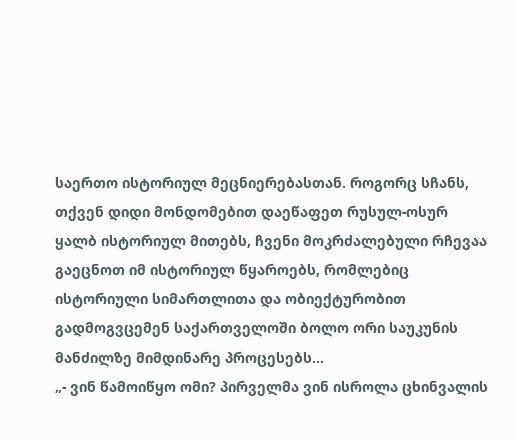საერთო ისტორიულ მეცნიერებასთან. როგორც სჩანს,
თქვენ დიდი მონდომებით დაეწაფეთ რუსულ-ოსურ ყალბ ისტორიულ მითებს, ჩვენი მოკრძალებული რჩევაა გაეცნოთ იმ ისტორიულ წყაროებს, რომლებიც ისტორიული სიმართლითა და ობიექტურობით გადმოგვცემენ საქართველოში ბოლო ორი საუკუნის მანძილზე მიმდინარე პროცესებს...
„- ვინ წამოიწყო ომი? პირველმა ვინ ისროლა ცხინვალის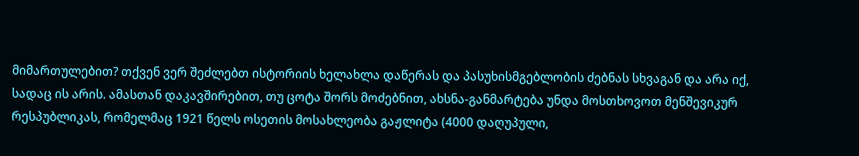მიმართულებით? თქვენ ვერ შეძლებთ ისტორიის ხელახლა დაწერას და პასუხისმგებლობის ძებნას სხვაგან და არა იქ, სადაც ის არის. ამასთან დაკავშირებით, თუ ცოტა შორს მოძებნით, ახსნა-განმარტება უნდა მოსთხოვოთ მენშევიკურ რესპუბლიკას, რომელმაც 1921 წელს ოსეთის მოსახლეობა გაჟლიტა (4000 დაღუპული,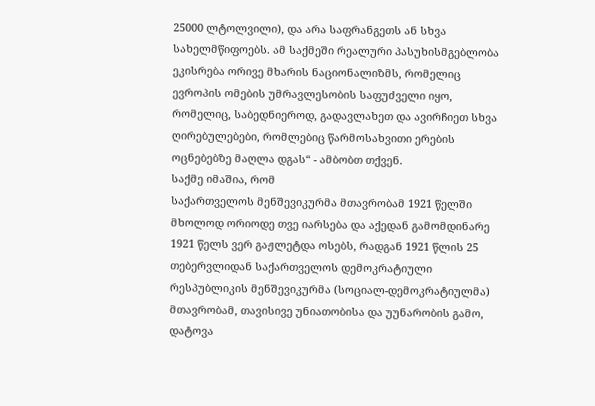25000 ლტოლვილი), და არა საფრანგეთს ან სხვა სახელმწიფოებს. ამ საქმეში რეალური პასუხისმგებლობა ეკისრება ორივე მხარის ნაციონალიზმს, რომელიც ევროპის ომების უმრავლესობის საფუძველი იყო, რომელიც, საბედნიეროდ, გადავლახეთ და ავირჩიეთ სხვა ღირებულებები, რომლებიც წარმოსახვითი ერების ოცნებებზე მაღლა დგას“ - ამბობთ თქვენ.
საქმე იმაშია, რომ
საქართველოს მენშევიკურმა მთავრობამ 1921 წელში მხოლოდ ორიოდე თვე იარსება და აქედან გამომდინარე 1921 წელს ვერ გაჟლეტდა ოსებს, რადგან 1921 წლის 25 თებერვლიდან საქართველოს დემოკრატიული რესპუბლიკის მენშევიკურმა (სოციალ-დემოკრატიულმა) მთავრობამ, თავისივე უნიათობისა და უუნარობის გამო, დატოვა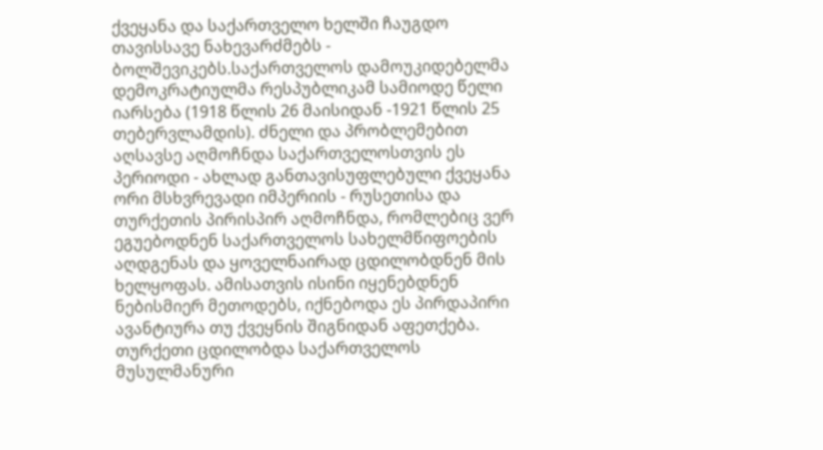ქვეყანა და საქართველო ხელში ჩაუგდო თავისსავე ნახევარძმებს - ბოლშევიკებს.საქართველოს დამოუკიდებელმა დემოკრატიულმა რესპუბლიკამ სამიოდე წელი იარსება (1918 წლის 26 მაისიდან -1921 წლის 25 თებერვლამდის). ძნელი და პრობლემებით აღსავსე აღმოჩნდა საქართველოსთვის ეს პერიოდი - ახლად განთავისუფლებული ქვეყანა ორი მსხვრევადი იმპერიის - რუსეთისა და თურქეთის პირისპირ აღმოჩნდა, რომლებიც ვერ ეგუებოდნენ საქართველოს სახელმწიფოების აღდგენას და ყოველნაირად ცდილობდნენ მის ხელყოფას. ამისათვის ისინი იყენებდნენ ნებისმიერ მეთოდებს, იქნებოდა ეს პირდაპირი ავანტიურა თუ ქვეყნის შიგნიდან აფეთქება. თურქეთი ცდილობდა საქართველოს მუსულმანური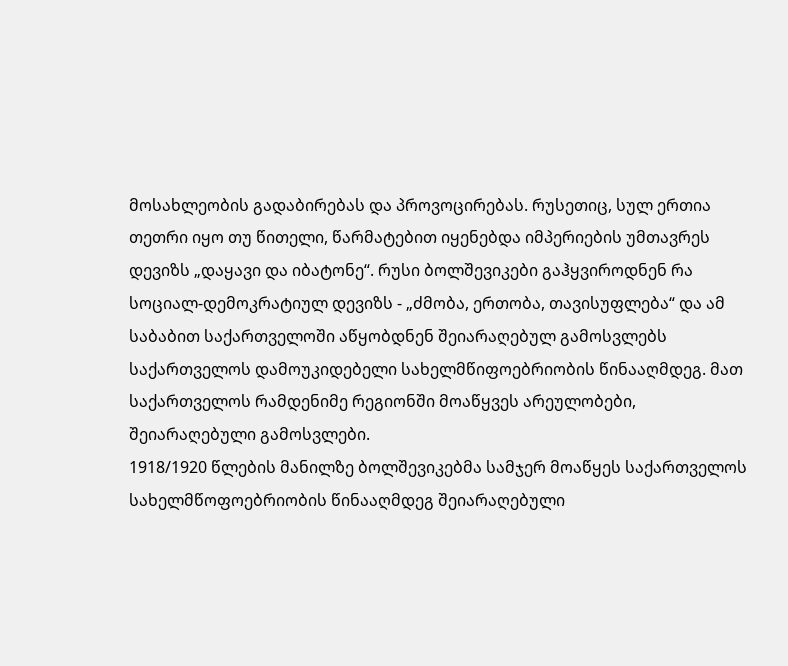მოსახლეობის გადაბირებას და პროვოცირებას. რუსეთიც, სულ ერთია თეთრი იყო თუ წითელი, წარმატებით იყენებდა იმპერიების უმთავრეს დევიზს „დაყავი და იბატონე“. რუსი ბოლშევიკები გაჰყვიროდნენ რა სოციალ-დემოკრატიულ დევიზს - „ძმობა, ერთობა, თავისუფლება“ და ამ საბაბით საქართველოში აწყობდნენ შეიარაღებულ გამოსვლებს საქართველოს დამოუკიდებელი სახელმწიფოებრიობის წინააღმდეგ. მათ საქართველოს რამდენიმე რეგიონში მოაწყვეს არეულობები, შეიარაღებული გამოსვლები.
1918/1920 წლების მანილზე ბოლშევიკებმა სამჯერ მოაწყეს საქართველოს სახელმწოფოებრიობის წინააღმდეგ შეიარაღებული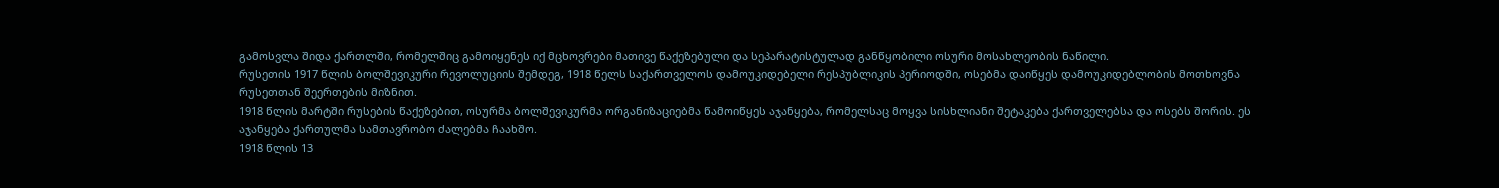გამოსვლა შიდა ქართლში, რომელშიც გამოიყენეს იქ მცხოვრები მათივე წაქეზებული და სეპარატისტულად განწყობილი ოსური მოსახლეობის ნაწილი.
რუსეთის 1917 წლის ბოლშევიკური რევოლუციის შემდეგ, 1918 წელს საქართველოს დამოუკიდებელი რესპუბლიკის პერიოდში, ოსებმა დაიწყეს დამოუკიდებლობის მოთხოვნა რუსეთთან შეერთების მიზნით.
1918 წლის მარტში რუსების წაქეზებით, ოსურმა ბოლშევიკურმა ორგანიზაციებმა წამოიწყეს აჯანყება, რომელსაც მოყვა სისხლიანი შეტაკება ქართველებსა და ოსებს შორის. ეს აჯანყება ქართულმა სამთავრობო ძალებმა ჩაახშო.
1918 წლის 13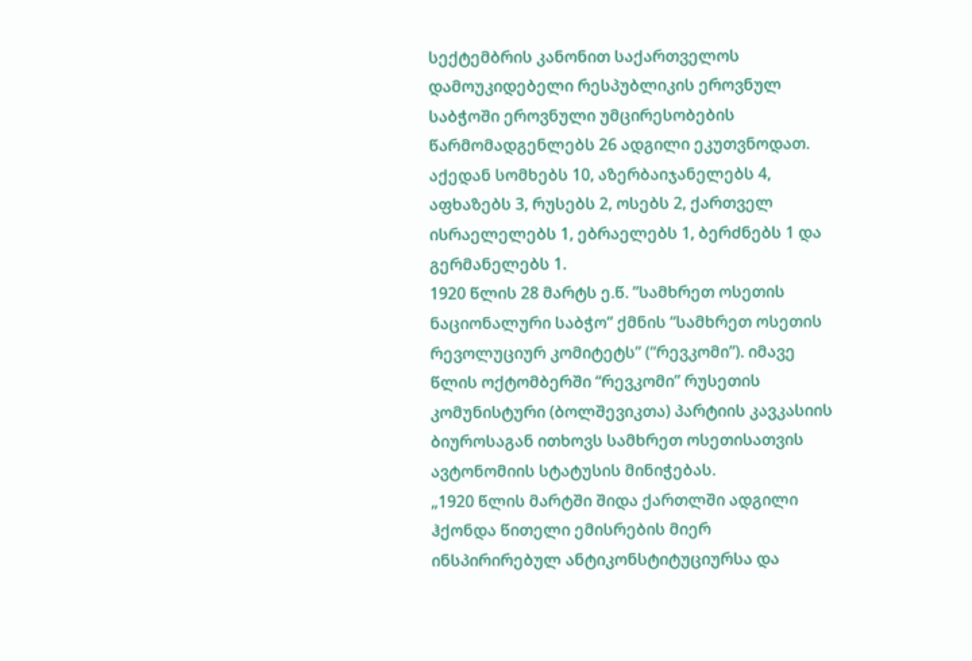სექტემბრის კანონით საქართველოს დამოუკიდებელი რესპუბლიკის ეროვნულ საბჭოში ეროვნული უმცირესობების წარმომადგენლებს 26 ადგილი ეკუთვნოდათ. აქედან სომხებს 10, აზერბაიჯანელებს 4, აფხაზებს 3, რუსებს 2, ოსებს 2, ქართველ ისრაელელებს 1, ებრაელებს 1, ბერძნებს 1 და გერმანელებს 1.
1920 წლის 28 მარტს ე.წ. ”სამხრეთ ოსეთის ნაციონალური საბჭო” ქმნის “სამხრეთ ოსეთის რევოლუციურ კომიტეტს” (“რევკომი”). იმავე წლის ოქტომბერში “რევკომი” რუსეთის კომუნისტური (ბოლშევიკთა) პარტიის კავკასიის ბიუროსაგან ითხოვს სამხრეთ ოსეთისათვის ავტონომიის სტატუსის მინიჭებას.
„1920 წლის მარტში შიდა ქართლში ადგილი ჰქონდა წითელი ემისრების მიერ ინსპირირებულ ანტიკონსტიტუციურსა და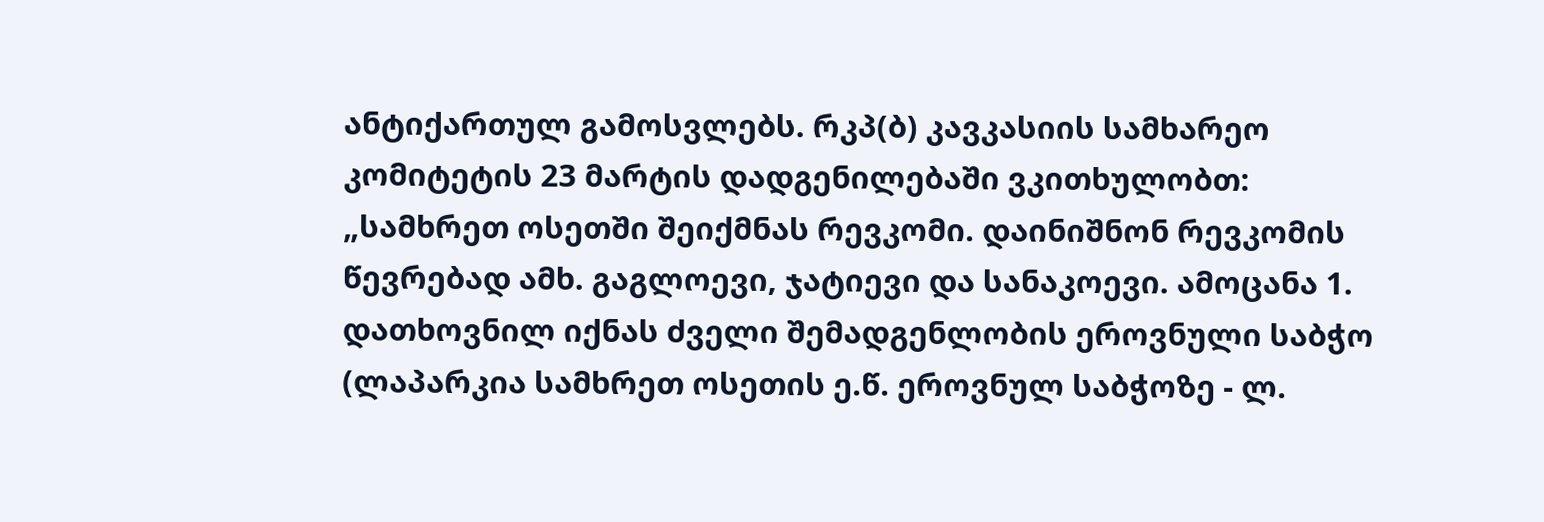ანტიქართულ გამოსვლებს. რკპ(ბ) კავკასიის სამხარეო კომიტეტის 23 მარტის დადგენილებაში ვკითხულობთ: „სამხრეთ ოსეთში შეიქმნას რევკომი. დაინიშნონ რევკომის წევრებად ამხ. გაგლოევი, ჯატიევი და სანაკოევი. ამოცანა 1. დათხოვნილ იქნას ძველი შემადგენლობის ეროვნული საბჭო (ლაპარკია სამხრეთ ოსეთის ე.წ. ეროვნულ საბჭოზე - ლ.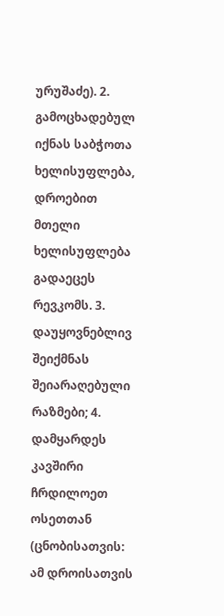ურუშაძე). 2. გამოცხადებულ იქნას საბჭოთა ხელისუფლება, დროებით მთელი ხელისუფლება გადაეცეს რევკომს. 3. დაუყოვნებლივ შეიქმნას შეიარაღებული რაზმები; 4. დამყარდეს კავშირი ჩრდილოეთ ოსეთთან (ცნობისათვის: ამ დროისათვის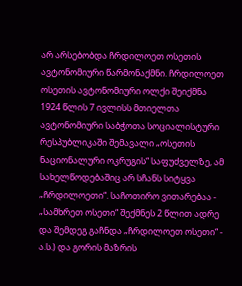არ არსებობდა ჩრდილოეთ ოსეთის ავტონომიური წარმონაქმნი. ჩრდილოეთ ოსეთის ავტონომიური ოლქი შეიქმნა 1924 წლის 7 ივლისს მთიელთა ავტონომიური საბჭოთა სოციალისტური რესპუბლიკაში შემავალი „ოსეთის ნაციონალური ოკრუგის“ საფუძველზე, ამ სახელწოდებაშიც არ სჩანს სიტყვა „ჩრდილოეთი“. საჩოთირო ვითარებაა - „სამხრეთ ოსეთი“ შექმნეს 2 წლით ადრე და შემდეგ გაჩნდა „ჩრდილოეთ ოსეთი“ - ა.ს.) და გორის მაზრის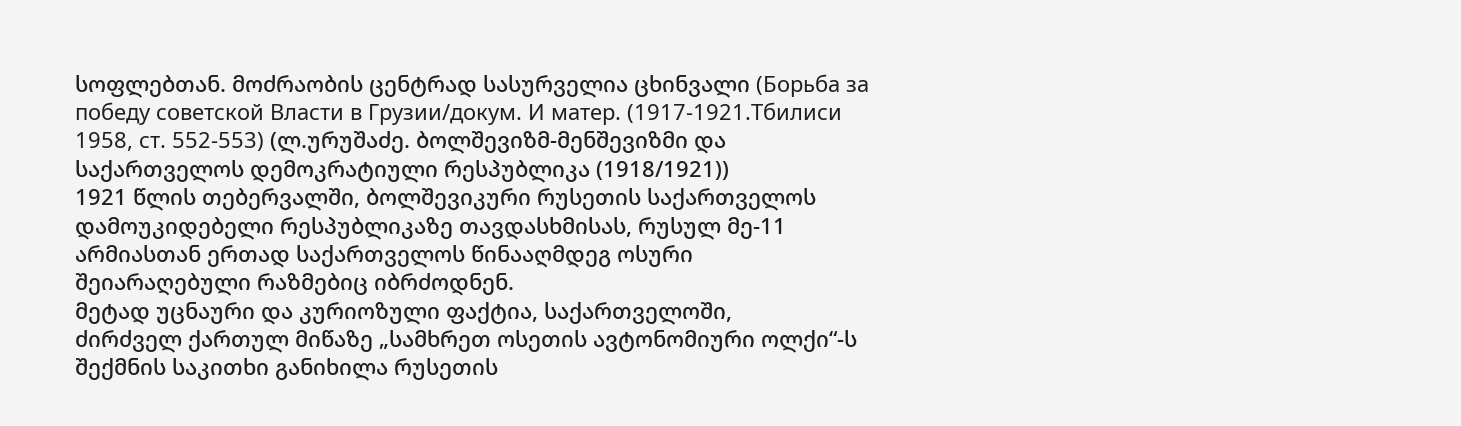სოფლებთან. მოძრაობის ცენტრად სასურველია ცხინვალი (Борьба за победу советской Власти в Грузии/докум. И матер. (1917-1921.Тбилиси 1958, ст. 552-553) (ლ.ურუშაძე. ბოლშევიზმ-მენშევიზმი და საქართველოს დემოკრატიული რესპუბლიკა (1918/1921))
1921 წლის თებერვალში, ბოლშევიკური რუსეთის საქართველოს დამოუკიდებელი რესპუბლიკაზე თავდასხმისას, რუსულ მე-11 არმიასთან ერთად საქართველოს წინააღმდეგ ოსური შეიარაღებული რაზმებიც იბრძოდნენ.
მეტად უცნაური და კურიოზული ფაქტია, საქართველოში,
ძირძველ ქართულ მიწაზე „სამხრეთ ოსეთის ავტონომიური ოლქი“-ს შექმნის საკითხი განიხილა რუსეთის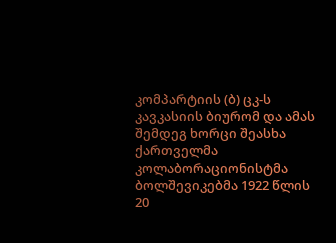კომპარტიის (ბ) ცკ-ს კავკასიის ბიურომ და ამას შემდეგ ხორცი შეასხა ქართველმა კოლაბორაციონისტმა ბოლშევიკებმა 1922 წლის 20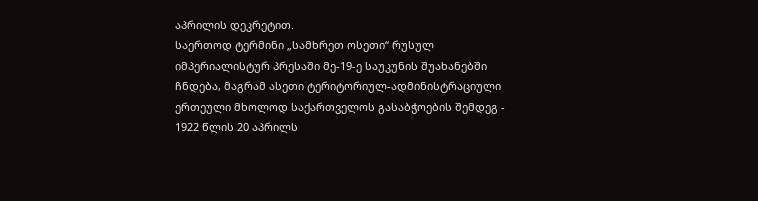აპრილის დეკრეტით.
საერთოდ ტერმინი „სამხრეთ ოსეთი“ რუსულ იმპერიალისტურ პრესაში მე-19-ე საუკუნის შუახანებში ჩნდება, მაგრამ ასეთი ტერიტორიულ-ადმინისტრაციული ერთეული მხოლოდ საქართველოს გასაბჭოების შემდეგ - 1922 წლის 20 აპრილს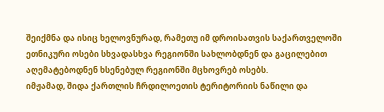შეიქმნა და ისიც ხელოვნურად, რამეთუ იმ დროისათვის საქართველოში ეთნიკური ოსები სხვადასხვა რეგიონში სახლობდნენ და გაცილებით აღემატებოდნენ ხსენებულ რეგიონში მცხოვრებ ოსებს.
იმჟამად, შიდა ქართლის ჩრდილოეთის ტერიტორიის ნაწილი და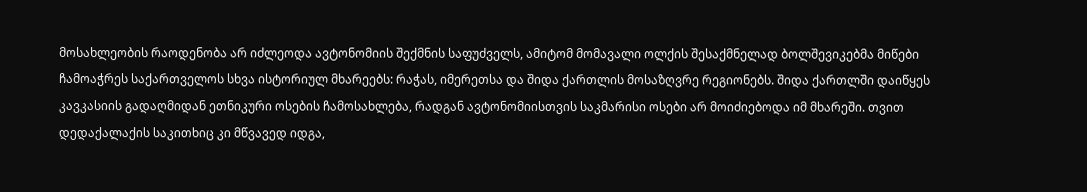მოსახლეობის რაოდენობა არ იძლეოდა ავტონომიის შექმნის საფუძველს, ამიტომ მომავალი ოლქის შესაქმნელად ბოლშევიკებმა მიწები ჩამოაჭრეს საქართველოს სხვა ისტორიულ მხარეებს: რაჭას, იმერეთსა და შიდა ქართლის მოსაზღვრე რეგიონებს. შიდა ქართლში დაიწყეს კავკასიის გადაღმიდან ეთნიკური ოსების ჩამოსახლება, რადგან ავტონომიისთვის საკმარისი ოსები არ მოიძიებოდა იმ მხარეში. თვით დედაქალაქის საკითხიც კი მწვავედ იდგა,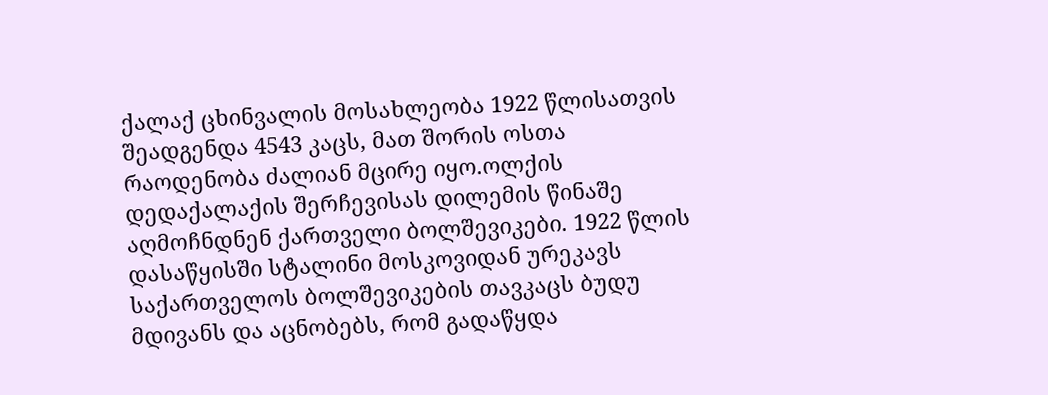ქალაქ ცხინვალის მოსახლეობა 1922 წლისათვის შეადგენდა 4543 კაცს, მათ შორის ოსთა რაოდენობა ძალიან მცირე იყო.ოლქის დედაქალაქის შერჩევისას დილემის წინაშე აღმოჩნდნენ ქართველი ბოლშევიკები. 1922 წლის დასაწყისში სტალინი მოსკოვიდან ურეკავს საქართველოს ბოლშევიკების თავკაცს ბუდუ მდივანს და აცნობებს, რომ გადაწყდა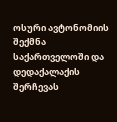ოსური ავტონომიის შექმნა საქართველოში და დედაქალაქის შერჩევას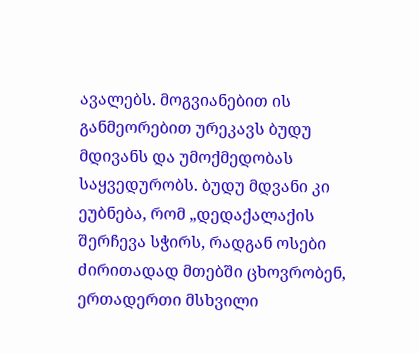ავალებს. მოგვიანებით ის განმეორებით ურეკავს ბუდუ მდივანს და უმოქმედობას საყვედურობს. ბუდუ მდვანი კი ეუბნება, რომ „დედაქალაქის შერჩევა სჭირს, რადგან ოსები ძირითადად მთებში ცხოვრობენ, ერთადერთი მსხვილი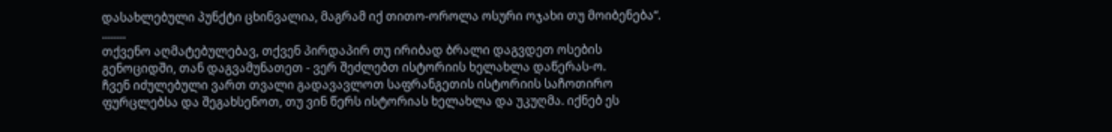დასახლებული პუნქტი ცხინვალია, მაგრამ იქ თითო-ოროლა ოსური ოჯახი თუ მოიბენება“.
........
თქვენო აღმატებულებავ, თქვენ პირდაპირ თუ ირიბად ბრალი დაგვდეთ ოსების გენოციდში, თან დაგვამუნათეთ - ვერ შეძლებთ ისტორიის ხელახლა დაწერას-ო.
ჩვენ იძულებული ვართ თვალი გადავავლოთ საფრანგეთის ისტორიის საჩოთირო ფურცლებსა და შეგახსენოთ, თუ ვინ წერს ისტორიას ხელახლა და უკუღმა. იქნებ ეს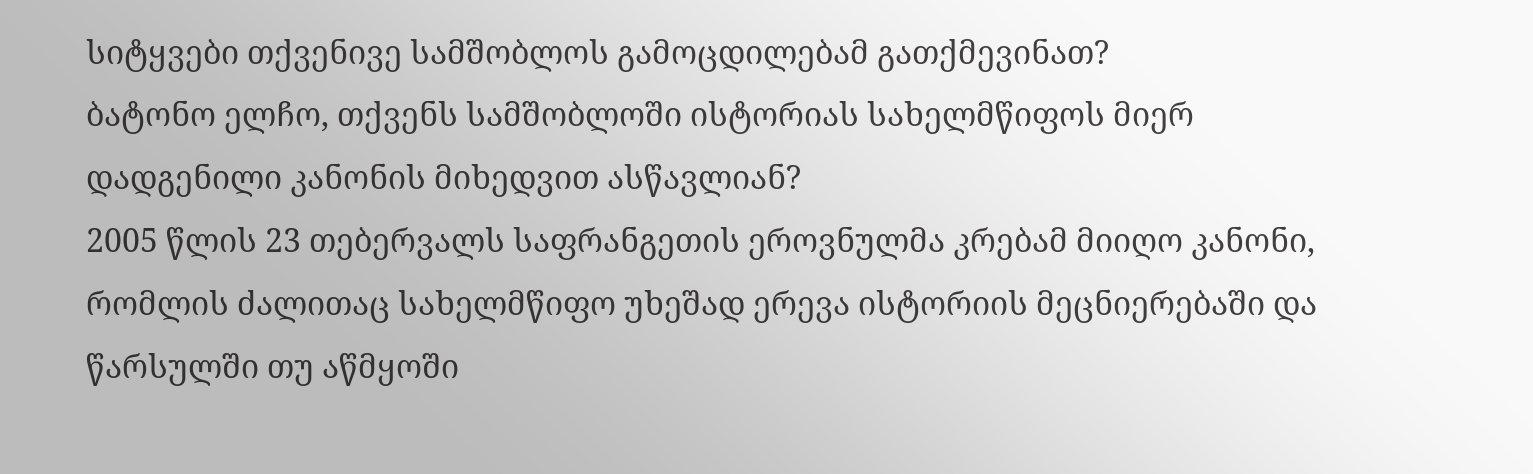სიტყვები თქვენივე სამშობლოს გამოცდილებამ გათქმევინათ?
ბატონო ელჩო, თქვენს სამშობლოში ისტორიას სახელმწიფოს მიერ დადგენილი კანონის მიხედვით ასწავლიან?
2005 წლის 23 თებერვალს საფრანგეთის ეროვნულმა კრებამ მიიღო კანონი, რომლის ძალითაც სახელმწიფო უხეშად ერევა ისტორიის მეცნიერებაში და წარსულში თუ აწმყოში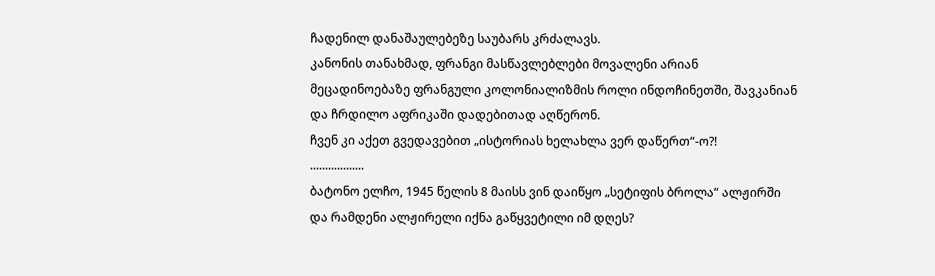ჩადენილ დანაშაულებეზე საუბარს კრძალავს.
კანონის თანახმად, ფრანგი მასწავლებლები მოვალენი არიან მეცადინოებაზე ფრანგული კოლონიალიზმის როლი ინდოჩინეთში, შავკანიან და ჩრდილო აფრიკაში დადებითად აღწერონ.
ჩვენ კი აქეთ გვედავებით „ისტორიას ხელახლა ვერ დაწერთ“-ო?!
..................
ბატონო ელჩო, 1945 წელის 8 მაისს ვინ დაიწყო „სეტიფის ბროლა“ ალჟირში და რამდენი ალჟირელი იქნა გაწყვეტილი იმ დღეს?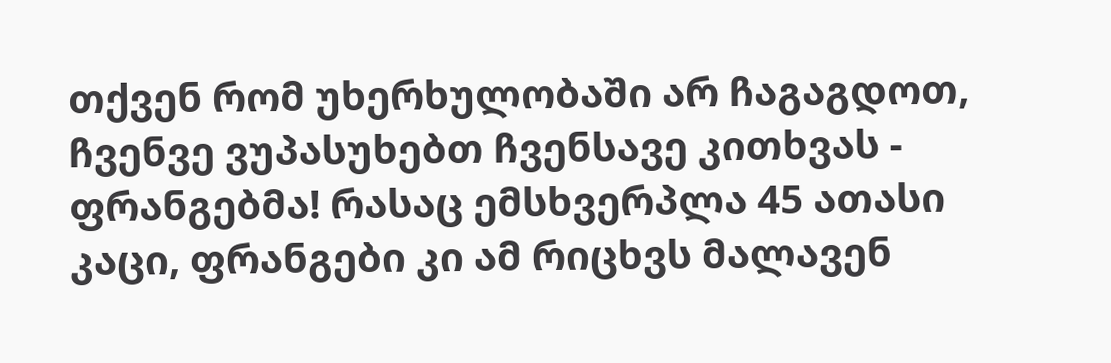თქვენ რომ უხერხულობაში არ ჩაგაგდოთ, ჩვენვე ვუპასუხებთ ჩვენსავე კითხვას - ფრანგებმა! რასაც ემსხვერპლა 45 ათასი კაცი, ფრანგები კი ამ რიცხვს მალავენ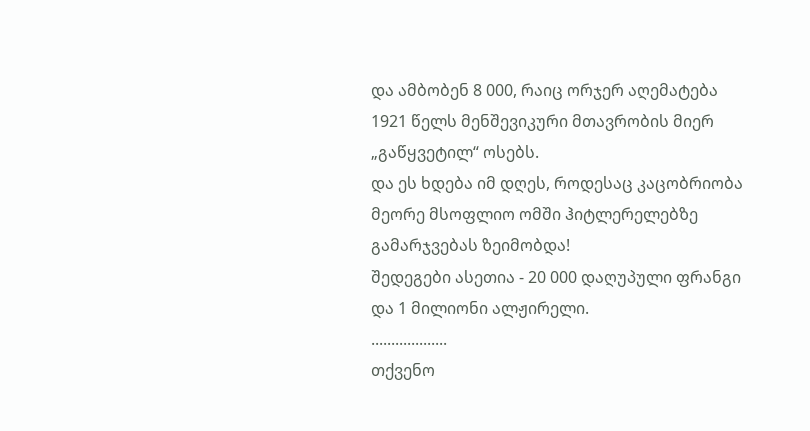და ამბობენ 8 000, რაიც ორჯერ აღემატება 1921 წელს მენშევიკური მთავრობის მიერ „გაწყვეტილ“ ოსებს.
და ეს ხდება იმ დღეს, როდესაც კაცობრიობა მეორე მსოფლიო ომში ჰიტლერელებზე გამარჯვებას ზეიმობდა!
შედეგები ასეთია - 20 000 დაღუპული ფრანგი და 1 მილიონი ალჟირელი.
...................
თქვენო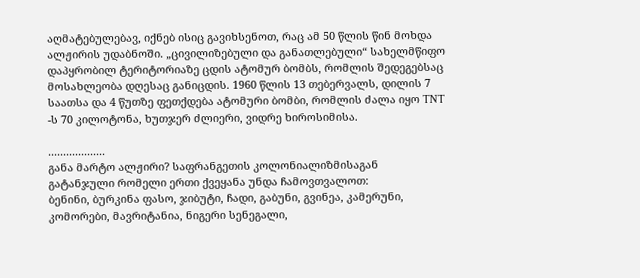აღმატებულებავ, იქნებ ისიც გავიხსენოთ, რაც ამ 50 წლის წინ მოხდა
ალჟირის უდაბნოში. „ცივილიზებული და განათლებული“ სახელმწიფო დაპყრობილ ტერიტორიაზე ცდის ატომურ ბომბს, რომლის შედეგებსაც მოსახლეობა დღესაც განიცდის. 1960 წლის 13 თებერვალს, დილის 7 საათსა და 4 წუთზე ფეთქდება ატომური ბომბი, რომლის ძალა იყო TNT -ს 70 კილოტონა, ხუთჯერ ძლიერი, ვიდრე ხიროსიმისა.

...................
განა მარტო ალჟირი? საფრანგეთის კოლონიალიზმისაგან გატანჯული რომელი ერთი ქვეყანა უნდა ჩამოვთვალოთ:
ბენინი, ბურკინა ფასო, ჯიბუტი, ჩადი, გაბუნი, გვინეა, კამერუნი, კომორები, მავრიტანია, ნიგერი სენეგალი,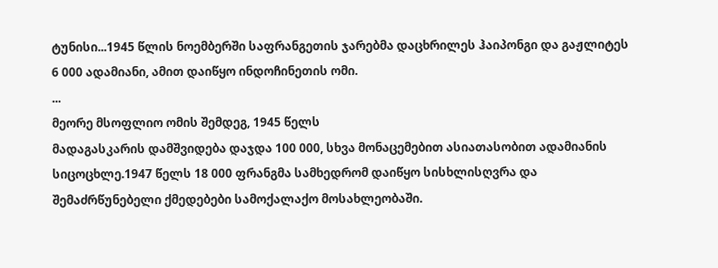ტუნისი...1945 წლის ნოემბერში საფრანგეთის ჯარებმა დაცხრილეს ჰაიპონგი და გაჟლიტეს 6 000 ადამიანი, ამით დაიწყო ინდოჩინეთის ომი.
...
მეორე მსოფლიო ომის შემდეგ, 1945 წელს
მადაგასკარის დამშვიდება დაჯდა 100 000, სხვა მონაცემებით ასიათასობით ადამიანის სიცოცხლე.1947 წელს 18 000 ფრანგმა სამხედრომ დაიწყო სისხლისღვრა და შემაძრწუნებელი ქმედებები სამოქალაქო მოსახლეობაში.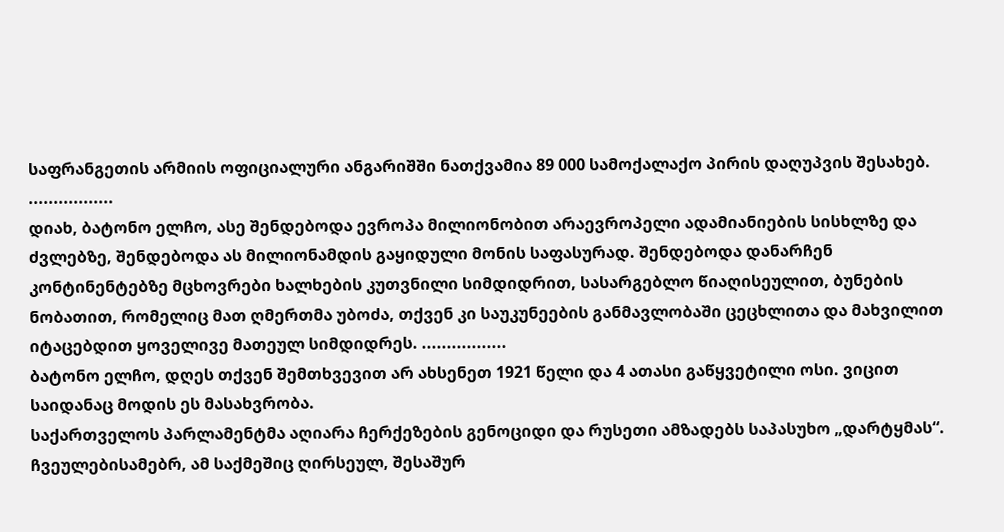საფრანგეთის არმიის ოფიციალური ანგარიშში ნათქვამია 89 000 სამოქალაქო პირის დაღუპვის შესახებ.
.................
დიახ, ბატონო ელჩო, ასე შენდებოდა ევროპა მილიონობით არაევროპელი ადამიანიების სისხლზე და ძვლებზე, შენდებოდა ას მილიონამდის გაყიდული მონის საფასურად. შენდებოდა დანარჩენ კონტინენტებზე მცხოვრები ხალხების კუთვნილი სიმდიდრით, სასარგებლო წიაღისეულით, ბუნების ნობათით, რომელიც მათ ღმერთმა უბოძა, თქვენ კი საუკუნეების განმავლობაში ცეცხლითა და მახვილით იტაცებდით ყოველივე მათეულ სიმდიდრეს. .................
ბატონო ელჩო, დღეს თქვენ შემთხვევით არ ახსენეთ 1921 წელი და 4 ათასი გაწყვეტილი ოსი. ვიცით საიდანაც მოდის ეს მასახვრობა.
საქართველოს პარლამენტმა აღიარა ჩერქეზების გენოციდი და რუსეთი ამზადებს საპასუხო „დარტყმას“. ჩვეულებისამებრ, ამ საქმეშიც ღირსეულ, შესაშურ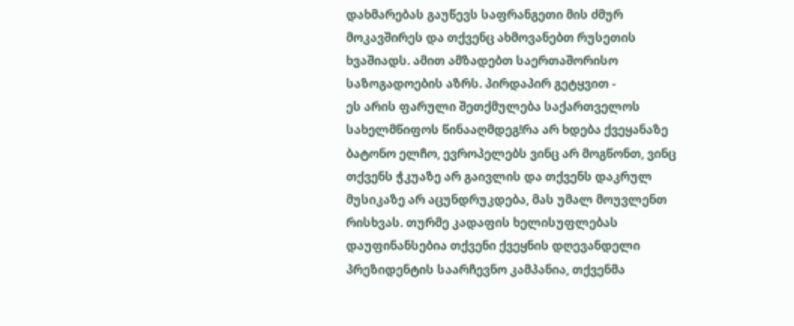დახმარებას გაუწევს საფრანგეთი მის ძმურ მოკავშირეს და თქვენც ახმოვანებთ რუსეთის ხვაშიადს. ამით ამზადებთ საერთაშორისო საზოგადოების აზრს. პირდაპირ გეტყვით -
ეს არის ფარული შეთქმულება საქართველოს სახელმწიფოს წინააღმდეგ!რა არ ხდება ქვეყანაზე ბატონო ელჩო, ევროპელებს ვინც არ მოგწონთ, ვინც თქვენს ჭკუაზე არ გაივლის და თქვენს დაკრულ მუსიკაზე არ აცუნდრუკდება, მას უმალ მოუვლენთ რისხვას. თურმე კადაფის ხელისუფლებას დაუფინანსებია თქვენი ქვეყნის დღევანდელი პრეზიდენტის საარჩევნო კამპანია, თქვენმა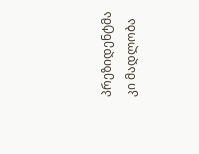პრეზიდენტმა კი მადლობა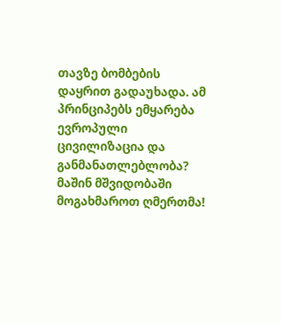თავზე ბომბების დაყრით გადაუხადა. ამ პრინციპებს ემყარება ევროპული ცივილიზაცია და განმანათლებლობა?
მაშინ მშვიდობაში მოგახმაროთ ღმერთმა!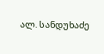ალ. სანდუხაძე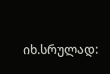იხ.სრულად: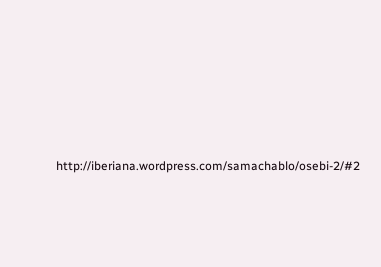http://iberiana.wordpress.com/samachablo/osebi-2/#2